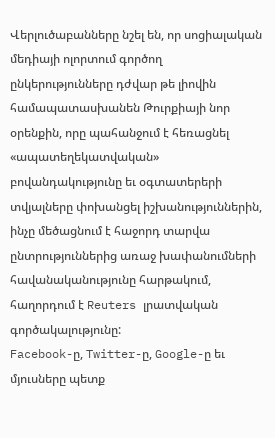Վերլուծաբանները նշել են, որ սոցիալական մեդիայի ոլորտում գործող ընկերությունները դժվար թե լիովին համապատասխանեն Թուրքիայի նոր օրենքին, որը պահանջում է հեռացնել «ապատեղեկատվական» բովանդակությունը եւ օգտատերերի տվյալները փոխանցել իշխանություններին, ինչը մեծացնում է հաջորդ տարվա ընտրություններից առաջ խափանումների հավանականությունը հարթակում, հաղորդում է Reuters լրատվական գործակալությունը:
Facebook-ը, Twitter-ը, Google-ը եւ մյուսները պետք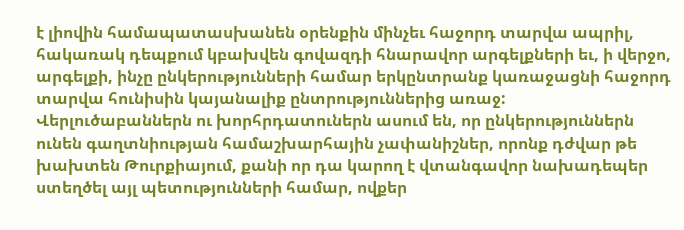է լիովին համապատասխանեն օրենքին մինչեւ հաջորդ տարվա ապրիլ, հակառակ դեպքում կբախվեն գովազդի հնարավոր արգելքների եւ, ի վերջո, արգելքի, ինչը ընկերությունների համար երկընտրանք կառաջացնի հաջորդ տարվա հունիսին կայանալիք ընտրություններից առաջ:
Վերլուծաբաններն ու խորհրդատուներն ասում են, որ ընկերություններն ունեն գաղտնիության համաշխարհային չափանիշներ, որոնք դժվար թե խախտեն Թուրքիայում, քանի որ դա կարող է վտանգավոր նախադեպեր ստեղծել այլ պետությունների համար, ովքեր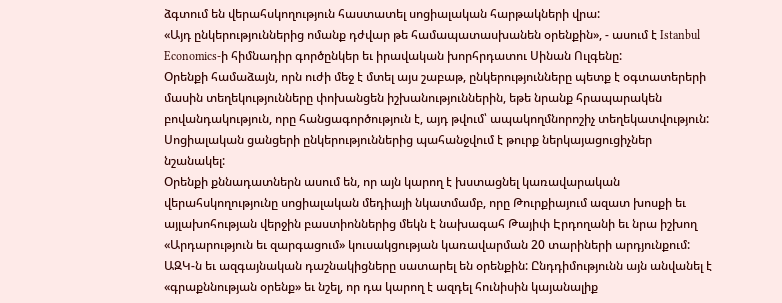ձգտում են վերահսկողություն հաստատել սոցիալական հարթակների վրա:
«Այդ ընկերություններից ոմանք դժվար թե համապատասխանեն օրենքին», - ասում է Istanbul Economics-ի հիմնադիր գործընկեր եւ իրավական խորհրդատու Սինան Ուլգենը:
Օրենքի համաձայն, որն ուժի մեջ է մտել այս շաբաթ, ընկերությունները պետք է օգտատերերի մասին տեղեկությունները փոխանցեն իշխանություններին, եթե նրանք հրապարակեն բովանդակություն, որը հանցագործություն է, այդ թվում՝ ապակողմնորոշիչ տեղեկատվություն:
Սոցիալական ցանցերի ընկերություններից պահանջվում է թուրք ներկայացուցիչներ նշանակել:
Օրենքի քննադատներն ասում են, որ այն կարող է խստացնել կառավարական վերահսկողությունը սոցիալական մեդիայի նկատմամբ, որը Թուրքիայում ազատ խոսքի եւ այլախոհության վերջին բաստիոններից մեկն է նախագահ Թայիփ Էրդողանի եւ նրա իշխող «Արդարություն եւ զարգացում» կուսակցության կառավարման 20 տարիների արդյունքում:
ԱԶԿ-ն եւ ազգայնական դաշնակիցները սատարել են օրենքին: Ընդդիմությունն այն անվանել է «գրաքննության օրենք» եւ նշել, որ դա կարող է ազդել հունիսին կայանալիք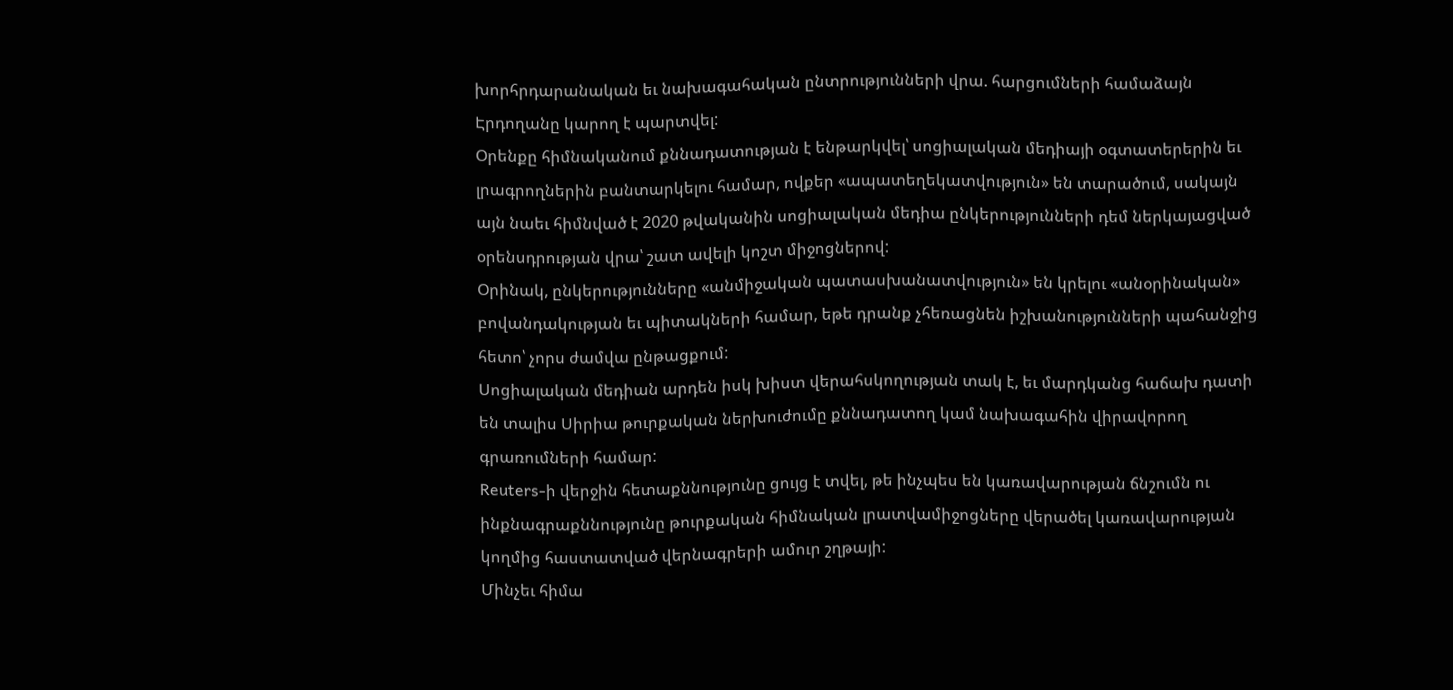խորհրդարանական եւ նախագահական ընտրությունների վրա. հարցումների համաձայն Էրդողանը կարող է պարտվել:
Օրենքը հիմնականում քննադատության է ենթարկվել՝ սոցիալական մեդիայի օգտատերերին եւ լրագրողներին բանտարկելու համար, ովքեր «ապատեղեկատվություն» են տարածում, սակայն այն նաեւ հիմնված է 2020 թվականին սոցիալական մեդիա ընկերությունների դեմ ներկայացված օրենսդրության վրա՝ շատ ավելի կոշտ միջոցներով:
Օրինակ, ընկերությունները «անմիջական պատասխանատվություն» են կրելու «անօրինական» բովանդակության եւ պիտակների համար, եթե դրանք չհեռացնեն իշխանությունների պահանջից հետո՝ չորս ժամվա ընթացքում:
Սոցիալական մեդիան արդեն իսկ խիստ վերահսկողության տակ է, եւ մարդկանց հաճախ դատի են տալիս Սիրիա թուրքական ներխուժումը քննադատող կամ նախագահին վիրավորող գրառումների համար:
Reuters-ի վերջին հետաքննությունը ցույց է տվել, թե ինչպես են կառավարության ճնշումն ու ինքնագրաքննությունը թուրքական հիմնական լրատվամիջոցները վերածել կառավարության կողմից հաստատված վերնագրերի ամուր շղթայի:
Մինչեւ հիմա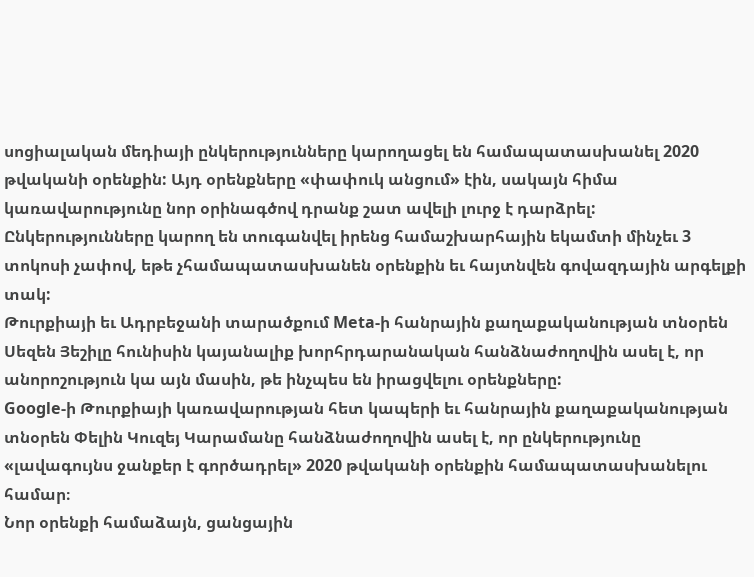սոցիալական մեդիայի ընկերությունները կարողացել են համապատասխանել 2020 թվականի օրենքին: Այդ օրենքները «փափուկ անցում» էին, սակայն հիմա կառավարությունը նոր օրինագծով դրանք շատ ավելի լուրջ է դարձրել:
Ընկերությունները կարող են տուգանվել իրենց համաշխարհային եկամտի մինչեւ 3 տոկոսի չափով, եթե չհամապատասխանեն օրենքին եւ հայտնվեն գովազդային արգելքի տակ:
Թուրքիայի եւ Ադրբեջանի տարածքում Meta-ի հանրային քաղաքականության տնօրեն Սեզեն Յեշիլը հունիսին կայանալիք խորհրդարանական հանձնաժողովին ասել է, որ անորոշություն կա այն մասին, թե ինչպես են իրացվելու օրենքները:
Google-ի Թուրքիայի կառավարության հետ կապերի եւ հանրային քաղաքականության տնօրեն Փելին Կուզեյ Կարամանը հանձնաժողովին ասել է, որ ընկերությունը «լավագույնս ջանքեր է գործադրել» 2020 թվականի օրենքին համապատասխանելու համար։
Նոր օրենքի համաձայն, ցանցային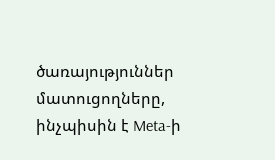ծառայություններ մատուցողները, ինչպիսին է Meta-ի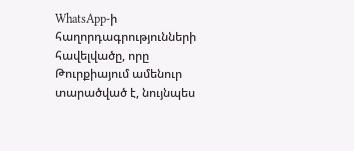WhatsApp-ի հաղորդագրությունների հավելվածը, որը Թուրքիայում ամենուր տարածված է, նույնպես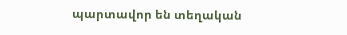պարտավոր են տեղական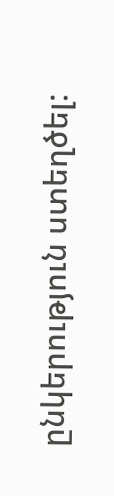ընկերություն ստեղծել: